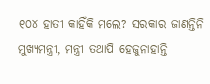୧୦୪ ହାତୀ କାହିଁକି ମଲେ? ସରକାର ଜାଣନ୍ତିନି
ମୁଖ୍ୟମନ୍ତ୍ରୀ, ମନ୍ତ୍ରୀ ତଥାପି ହେଜୁନାହାନ୍ତି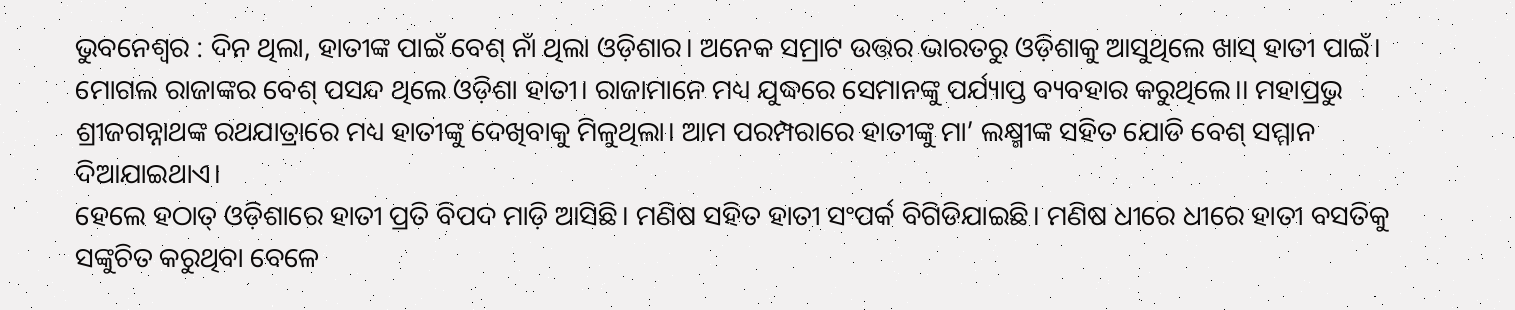ଭୁବନେଶ୍ୱର : ଦିନ ଥିଲା, ହାତୀଙ୍କ ପାଇଁ ବେଶ୍ ନାଁ ଥିଲା ଓଡ଼ିଶାର। ଅନେକ ସମ୍ରାଟ ଉତ୍ତର ଭାରତରୁ ଓଡ଼ିଶାକୁ ଆସୁଥିଲେ ଖାସ୍ ହାତୀ ପାଇଁ। ମୋଗଲ ରାଜାଙ୍କର ବେଶ୍ ପସନ୍ଦ ଥିଲେ ଓଡ଼ିଶା ହାତୀ। ରାଜାମାନେ ମଧ୍ୟ ଯୁଦ୍ଧରେ ସେମାନଙ୍କୁ ପର୍ଯ୍ୟାପ୍ତ ବ୍ୟବହାର କରୁଥିଲେ।। ମହାପ୍ରଭୁ ଶ୍ରୀଜଗନ୍ନାଥଙ୍କ ରଥଯାତ୍ରାରେ ମଧ୍ୟ ହାତୀଙ୍କୁ ଦେଖିବାକୁ ମିଳୁଥିଲା। ଆମ ପରମ୍ପରାରେ ହାତୀଙ୍କୁ ମା’ ଲକ୍ଷ୍ମୀଙ୍କ ସହିତ ଯୋଡି ବେଶ୍ ସମ୍ମାନ ଦିଆଯାଇଥାଏ।
ହେଲେ ହଠାତ୍ ଓଡ଼ିଶାରେ ହାତୀ ପ୍ରତି ବିପଦ ମାଡ଼ି ଆସିଛି। ମଣିଷ ସହିତ ହାତୀ ସଂପର୍କ ବିଗିଡିଯାଇଛି। ମଣିଷ ଧୀରେ ଧୀରେ ହାତୀ ବସତିକୁ ସଙ୍କୁଚିତ କରୁଥିବା ବେଳେ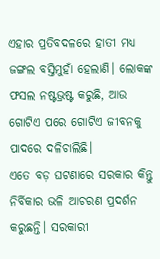ଏହାର ପ୍ରତିବଦଳରେ ହାତୀ ମଧ୍ୟ ଜଙ୍ଗଲ ବସ୍ତିମୁହାଁ ହେଲାଣି। ଲୋକଙ୍କ ଫସଲ ନଷ୍ଟଭ୍ରଷ୍ଟ କରୁଛି, ଆଉ ଗୋଟିଏ ପରେ ଗୋଟିଏ ଜୀବନକୁ ପାଦରେ ଦଳିଚାଲିଛି।
ଏତେ ବଡ଼ ଘଟଣାରେ ସରକାର କିନ୍ତୁ ନିର୍ବିକାର ଭଳି ଆଚରଣ ପ୍ରଦର୍ଶନ କରୁଛନ୍ତି। ସରକାରୀ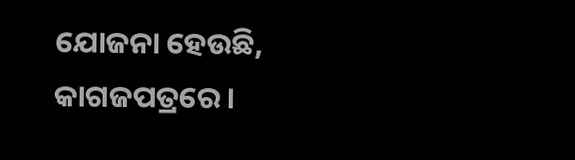ଯୋଜନା ହେଉଛି, କାଗଜପତ୍ରରେ।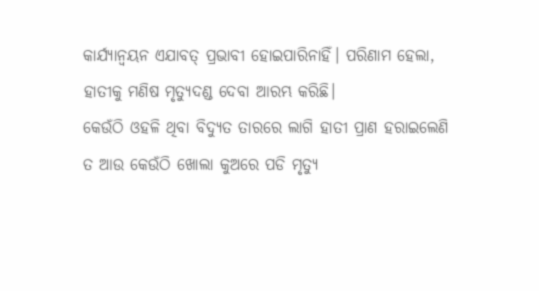କାର୍ଯ୍ୟାନ୍ଵୟନ ଏଯାବତ୍ ପ୍ରଭାବୀ ହୋଇପାରିନାହିଁ। ପରିଣାମ ହେଲା, ହାତୀକୁ ମଣିଷ ମୃତ୍ୟୁଦଣ୍ଡ ଦେବା ଆରମ୍ଭ କରିଛି।
କେଉଁଠି ଓହଳି ଥିବା ବିଦ୍ୟୁତ ତାରରେ ଲାଗି ହାତୀ ପ୍ରାଣ ହରାଇଲେଣି ତ ଆଉ କେଉଁଠି ଖୋଲା କୁଅରେ ପଡି ମୃତ୍ୟୁ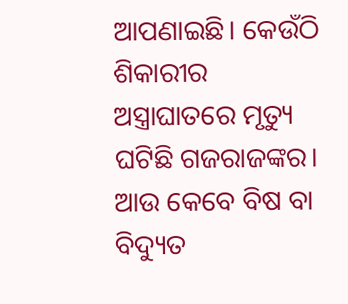ଆପଣାଇଛି। କେଉଁଠି ଶିକାରୀର ଅସ୍ତ୍ରାଘାତରେ ମୃତ୍ୟୁ ଘଟିଛି ଗଜରାଜଙ୍କର। ଆଉ କେବେ ବିଷ ବା ବିଦ୍ୟୁତ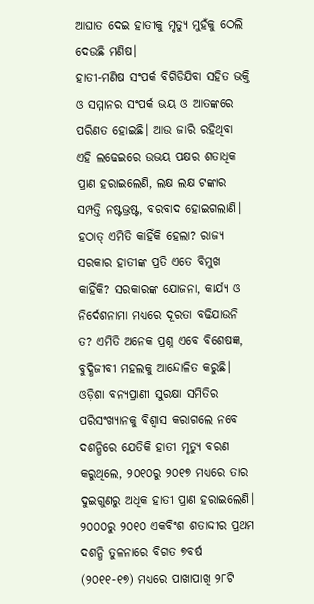ଆଘାତ ଦେଇ ହାତୀକୁ ମୃତ୍ୟୁ ମୁହଁକୁ ଠେଲି ଦେଉଛି ମଣିଷ।
ହାତୀ-ମଣିଷ ସଂପର୍କ ବିଗିଡିଯିବା ସହିତ ଭକ୍ତି ଓ ସମ୍ମାନର ସଂପର୍କ ଭୟ ଓ ଆତଙ୍କରେ ପରିଣତ ହୋଇଛି। ଆଉ ଜାରି ରହିଥିବା ଏହି ଲଢେଇରେ ଉଭୟ ପକ୍ଷର ଶତାଧିକ ପ୍ରାଣ ହରାଇଲେଣି, ଲକ୍ଷ ଲକ୍ଷ ଟଙ୍କାର ସମ୍ପତ୍ତି ନଷ୍ଟଭ୍ରଷ୍ଟ, ବରବାଦ ହୋଇଗଲାଣି।
ହଠାତ୍ ଏମିତି କାହିଁକି ହେଲା? ରାଜ୍ୟ ସରକାର ହାତୀଙ୍କ ପ୍ରତି ଏତେ ବିମୁଖ କାହିଁକି? ସରକାରଙ୍କ ଯୋଜନା, କାର୍ଯ୍ୟ ଓ ନିର୍ଦେଶନାମା ମଧ୍ୟରେ ଦୂରତା ବଢିଯାଉନି ତ? ଏମିତି ଅନେକ ପ୍ରଶ୍ନ ଏବେ ବିଶେଷଜ୍ଞ, ବୁଦ୍ଧିଜୀବୀ ମହଲକୁ ଆନ୍ଦୋଳିତ କରୁଛି।
ଓଡ଼ିଶା ବନ୍ୟପ୍ରାଣୀ ସୁରକ୍ଷା ସମିତିର ପରିସଂଖ୍ୟାନକୁ ବିଶ୍ୱାସ କରାଗଲେ ନବେ ଦଶନ୍ଧିରେ ଯେତିକି ହାତୀ ମୃତ୍ୟୁ ବରଣ କରୁଥିଲେ, ୨୦୧୦ରୁ ୨୦୧୭ ମଧ୍ୟରେ ତାର ଦୁଇଗୁଣରୁ ଅଧିକ ହାତୀ ପ୍ରାଣ ହରାଇଲେଣି। ୨୦୦୦ରୁ ୨୦୧୦ ଏକବିଂଶ ଶତାଦ୍ଦୀର ପ୍ରଥମ ଦଶନ୍ଧି ତୁଳନାରେ ବିଗତ ୭ବର୍ଷ (୨୦୧୧-୧୭) ମଧ୍ୟରେ ପାଖାପାଖି ୨୮ଟି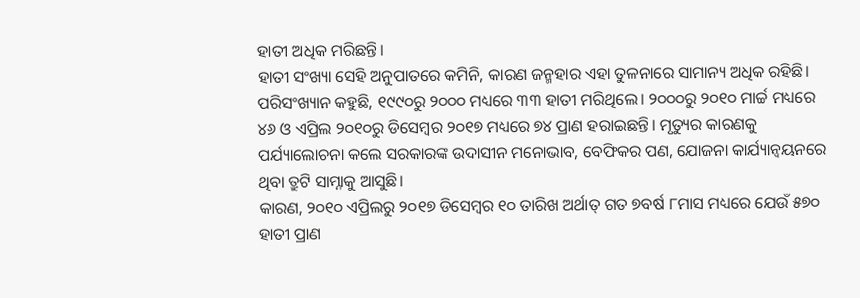ହାତୀ ଅଧିକ ମରିଛନ୍ତି।
ହାତୀ ସଂଖ୍ୟା ସେହି ଅନୁପାତରେ କମିନି, କାରଣ ଜନ୍ମହାର ଏହା ତୁଳନାରେ ସାମାନ୍ୟ ଅଧିକ ରହିଛି। ପରିସଂଖ୍ୟାନ କହୁଛି, ୧୯୯୦ରୁ ୨୦୦୦ ମଧ୍ୟରେ ୩୩ ହାତୀ ମରିଥିଲେ। ୨୦୦୦ରୁ ୨୦୧୦ ମାର୍ଚ୍ଚ ମଧ୍ୟରେ ୪୬ ଓ ଏପ୍ରିଲ ୨୦୧୦ରୁ ଡିସେମ୍ବର ୨୦୧୭ ମଧ୍ୟରେ ୭୪ ପ୍ରାଣ ହରାଇଛନ୍ତି। ମୃତ୍ୟୁର କାରଣକୁ ପର୍ଯ୍ୟାଲୋଚନା କଲେ ସରକାରଙ୍କ ଉଦାସୀନ ମନୋଭାବ, ବେଫିକର ପଣ, ଯୋଜନା କାର୍ଯ୍ୟାନ୍ଵୟନରେ ଥିବା ତ୍ରୁଟି ସାମ୍ନାକୁ ଆସୁଛି।
କାରଣ, ୨୦୧୦ ଏପ୍ରିଲରୁ ୨୦୧୭ ଡିସେମ୍ବର ୧୦ ତାରିଖ ଅର୍ଥାତ୍ ଗତ ୭ବର୍ଷ ୮ମାସ ମଧ୍ୟରେ ଯେଉଁ ୫୭୦ ହାତୀ ପ୍ରାଣ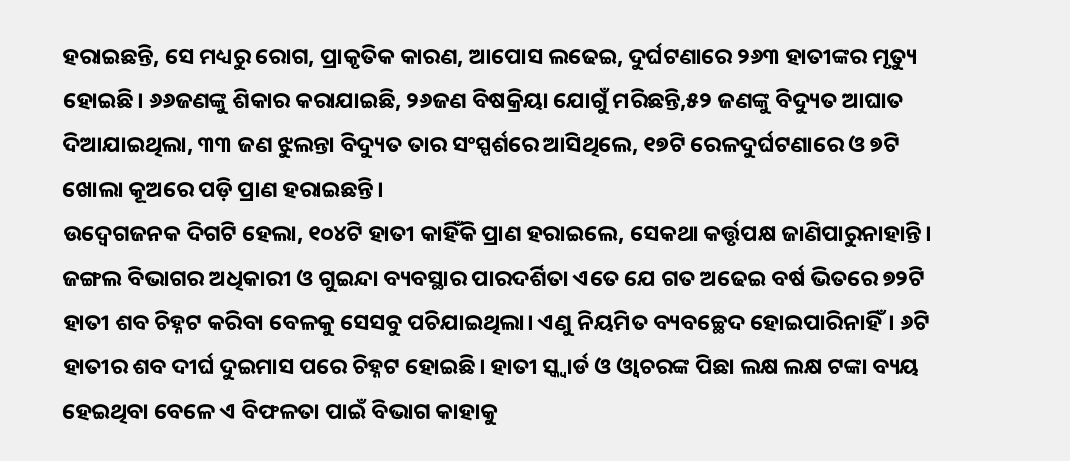ହରାଇଛନ୍ତି, ସେ ମଧ୍ୟରୁ ରୋଗ, ପ୍ରାକୃତିକ କାରଣ, ଆପୋସ ଲଢେଇ, ଦୁର୍ଘଟଣାରେ ୨୬୩ ହାତୀଙ୍କର ମୃତ୍ୟୁ ହୋଇଛି। ୬୬ଜଣଙ୍କୁ ଶିକାର କରାଯାଇଛି, ୨୬ଜଣ ବିଷକ୍ରିୟା ଯୋଗୁଁ ମରିଛନ୍ତି,୫୨ ଜଣଙ୍କୁ ବିଦ୍ୟୁତ ଆଘାତ ଦିଆଯାଇଥିଲା, ୩୩ ଜଣ ଝୁଲନ୍ତା ବିଦ୍ୟୁତ ତାର ସଂସ୍ପର୍ଶରେ ଆସିଥିଲେ, ୧୭ଟି ରେଳଦୁର୍ଘଟଣାରେ ଓ ୭ଟି ଖୋଲା କୂଅରେ ପଡ଼ି ପ୍ରାଣ ହରାଇଛନ୍ତି।
ଉଦ୍ବେଗଜନକ ଦିଗଟି ହେଲା, ୧୦୪ଟି ହାତୀ କାହିଁକି ପ୍ରାଣ ହରାଇଲେ, ସେକଥା କର୍ତ୍ତୃପକ୍ଷ ଜାଣିପାରୁନାହାନ୍ତି। ଜଙ୍ଗଲ ବିଭାଗର ଅଧିକାରୀ ଓ ଗୁଇନ୍ଦା ବ୍ୟବସ୍ଥାର ପାରଦର୍ଶିତା ଏତେ ଯେ ଗତ ଅଢେଇ ବର୍ଷ ଭିତରେ ୭୨ଟି ହାତୀ ଶବ ଚିହ୍ନଟ କରିବା ବେଳକୁ ସେସବୁ ପଚିଯାଇଥିଲା। ଏଣୁ ନିୟମିତ ବ୍ୟବଚ୍ଛେଦ ହୋଇପାରିନାହିଁ। ୬ଟି ହାତୀର ଶବ ଦୀର୍ଘ ଦୁଇମାସ ପରେ ଚିହ୍ନଟ ହୋଇଛି। ହାତୀ ସ୍କ୍ଵାର୍ଡ ଓ ଓ୍ଵାଚରଙ୍କ ପିଛା ଲକ୍ଷ ଲକ୍ଷ ଟଙ୍କା ବ୍ୟୟ ହେଇଥିବା ବେଳେ ଏ ବିଫଳତା ପାଇଁ ବିଭାଗ କାହାକୁ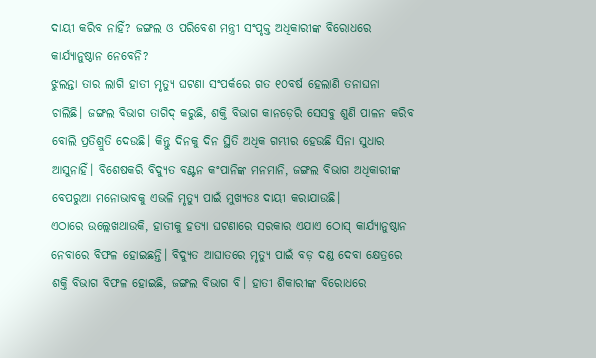ଦାୟୀ କରିବ ନାହିଁ? ଜଙ୍ଗଲ ଓ ପରିବେଶ ମନ୍ତ୍ରୀ ସଂପୃକ୍ତ ଅଧିକାରୀଙ୍କ ବିରୋଧରେ କାର୍ଯ୍ୟାନୁଷ୍ଠାନ ନେବେନି?
ଝୁଲନ୍ତା ତାର ଲାଗି ହାତୀ ମୃତ୍ୟୁ ଘଟଣା ସଂପର୍କରେ ଗତ ୧୦ବର୍ଷ ହେଲାଣି ତନାଘନା ଚାଲିଛି। ଜଙ୍ଗଲ ବିଭାଗ ତାଗିଦ୍ କରୁଛି, ଶକ୍ତି ବିଭାଗ କାନଡ଼େରି ସେସବୁ ଶୁଣି ପାଳନ କରିବ ବୋଲି ପ୍ରତିଶ୍ରୁତି ଦେଉଛି। କିନ୍ତୁ ଦିନକୁ ଦିନ ସ୍ଥିତି ଅଧିକ ଗମ୍ଭୀର ହେଉଛି ସିନା ସୁଧାର ଆସୁନାହିଁ। ବିଶେଷକରି ବିଦ୍ୟୁତ ବଣ୍ଟନ କଂପାନିଙ୍କ ମନମାନି, ଜଙ୍ଗଲ ବିଭାଗ ଅଧିକାରୀଙ୍କ ବେପରୁଆ ମନୋଭାବକୁ ଏଭଳି ମୃତ୍ୟୁ ପାଇଁ ମୁଖ୍ୟତଃ ଦାୟୀ କରାଯାଉଛି।
ଏଠାରେ ଉଲ୍ଲେଖଥାଉକି, ହାତୀକୁ ହତ୍ୟା ଘଟଣାରେ ସରକାର ଏଯାଏ ଠୋସ୍ କାର୍ଯ୍ୟାନୁଷ୍ଠାନ ନେବାରେ ବିଫଳ ହୋଇଛନ୍ତି। ବିଦ୍ୟୁତ ଆଘାତରେ ମୃତ୍ୟୁ ପାଇଁ ବଡ଼ ଦଣ୍ଡ ଦେବା କ୍ଷେତ୍ରରେ ଶକ୍ତି ବିଭାଗ ବିଫଳ ହୋଇଛି, ଜଙ୍ଗଲ ବିଭାଗ ବି। ହାତୀ ଶିକାରୀଙ୍କ ବିରୋଧରେ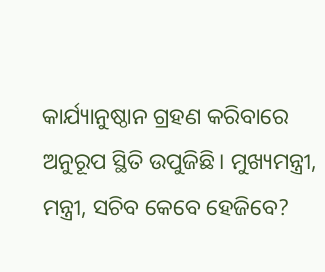କାର୍ଯ୍ୟାନୁଷ୍ଠାନ ଗ୍ରହଣ କରିବାରେ ଅନୁରୂପ ସ୍ଥିତି ଉପୁଜିଛି। ମୁଖ୍ୟମନ୍ତ୍ରୀ, ମନ୍ତ୍ରୀ, ସଚିବ କେବେ ହେଜିବେ?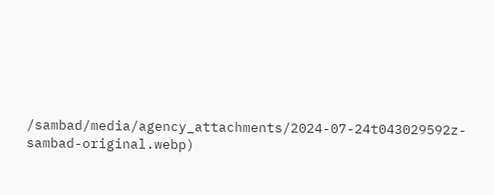/sambad/media/agency_attachments/2024-07-24t043029592z-sambad-original.webp)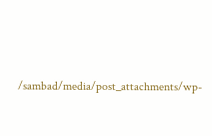/sambad/media/post_attachments/wp-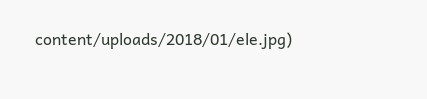content/uploads/2018/01/ele.jpg)